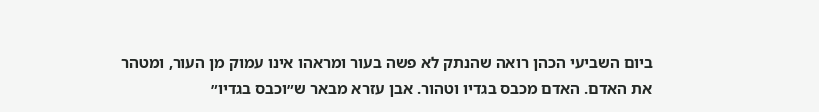ביום השביעי הכהן רואה שהנתק לא פשה בעור ומראהו אינו עמוק מן העור, ומטהר את האדם. האדם מכבס בגדיו וטהור. אבן עזרא מבאר ש״וכבס בגדיו״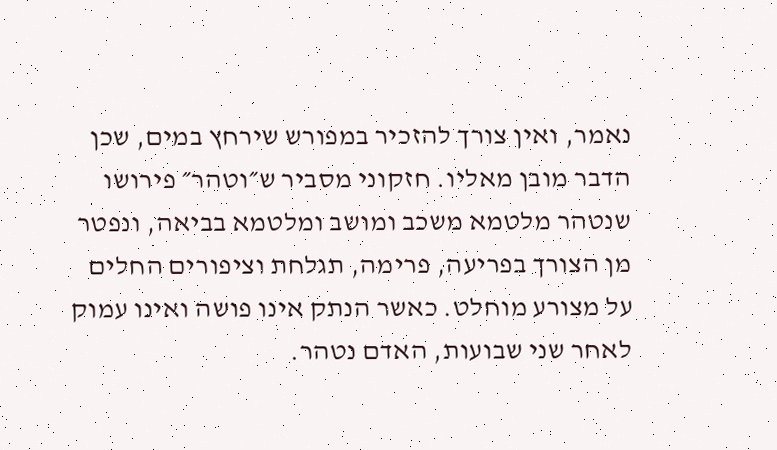נאמר, ואין צורך להזכיר במפורש שירחץ במים, שכן הדבר מובן מאליו. חזקוני מסביר ש״וטהר״ פירושו שנטהר מלטמא משכב ומושב ומלטמא בביאה, ונפטר מן הצורך בפריעה, פרימה, תגלחת וציפורים החלים על מצורע מוחלט. כאשר הנתק אינו פושה ואינו עמוק לאחר שני שבועות, האדם נטהר.